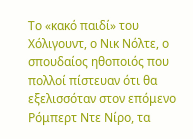Το «κακό παιδί» του Χόλιγουντ, ο Νικ Νόλτε, ο σπουδαίος ηθοποιός που πολλοί πίστευαν ότι θα εξελισσόταν στον επόμενο Ρόμπερτ Ντε Νίρο, τα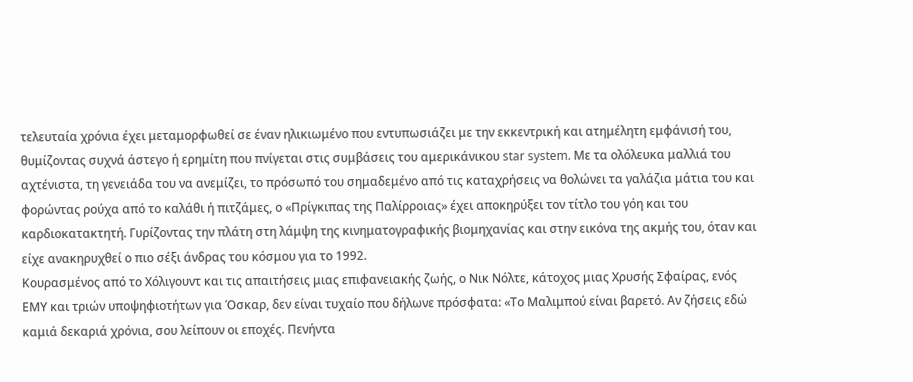τελευταία χρόνια έχει μεταμορφωθεί σε έναν ηλικιωμένο που εντυπωσιάζει με την εκκεντρική και ατημέλητη εμφάνισή του, θυμίζοντας συχνά άστεγο ή ερημίτη που πνίγεται στις συμβάσεις του αμερικάνικου star system. Με τα ολόλευκα μαλλιά του αχτένιστα, τη γενειάδα του να ανεμίζει, το πρόσωπό του σημαδεμένο από τις καταχρήσεις να θολώνει τα γαλάζια μάτια του και φορώντας ρούχα από το καλάθι ή πιτζάμες, ο «Πρίγκιπας της Παλίρροιας» έχει αποκηρύξει τον τίτλο του γόη και του καρδιοκατακτητή. Γυρίζοντας την πλάτη στη λάμψη της κινηματογραφικής βιομηχανίας και στην εικόνα της ακμής του, όταν και είχε ανακηρυχθεί ο πιο σέξι άνδρας του κόσμου για το 1992.
Κουρασμένος από το Χόλιγουντ και τις απαιτήσεις μιας επιφανειακής ζωής, ο Νικ Νόλτε, κάτοχος μιας Χρυσής Σφαίρας, ενός ΕΜΥ και τριών υποψηφιοτήτων για Όσκαρ, δεν είναι τυχαίο που δήλωνε πρόσφατα: «Το Μαλιμπού είναι βαρετό. Αν ζήσεις εδώ καμιά δεκαριά χρόνια, σου λείπουν οι εποχές. Πενήντα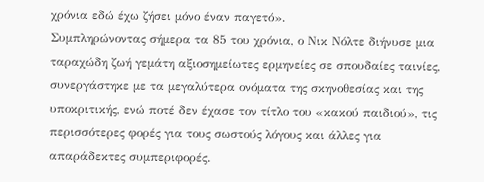χρόνια εδώ έχω ζήσει μόνο έναν παγετό».
Συμπληρώνοντας σήμερα τα 85 του χρόνια, ο Νικ Νόλτε διήνυσε μια ταραχώδη ζωή γεμάτη αξιοσημείωτες ερμηνείες σε σπουδαίες ταινίες, συνεργάστηκε με τα μεγαλύτερα ονόματα της σκηνοθεσίας και της υποκριτικής, ενώ ποτέ δεν έχασε τον τίτλο του «κακού παιδιού», τις περισσότερες φορές για τους σωστούς λόγους και άλλες για απαράδεκτες συμπεριφορές.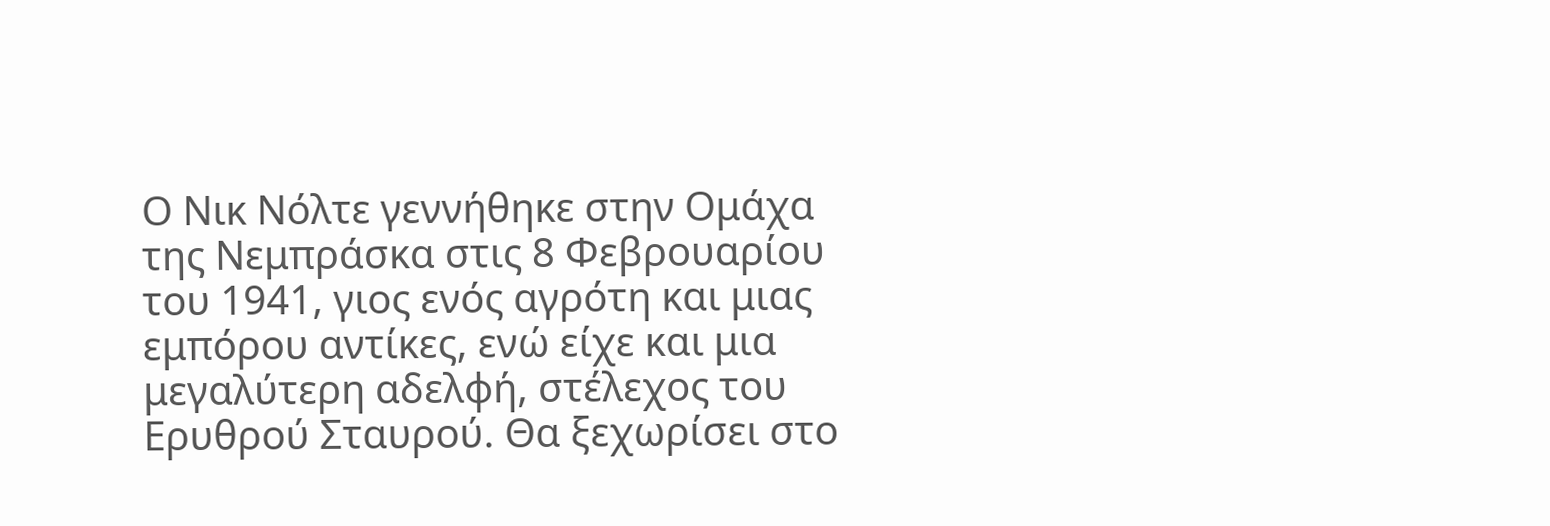Ο Νικ Νόλτε γεννήθηκε στην Ομάχα της Νεμπράσκα στις 8 Φεβρουαρίου του 1941, γιος ενός αγρότη και μιας εμπόρου αντίκες, ενώ είχε και μια μεγαλύτερη αδελφή, στέλεχος του Ερυθρού Σταυρού. Θα ξεχωρίσει στο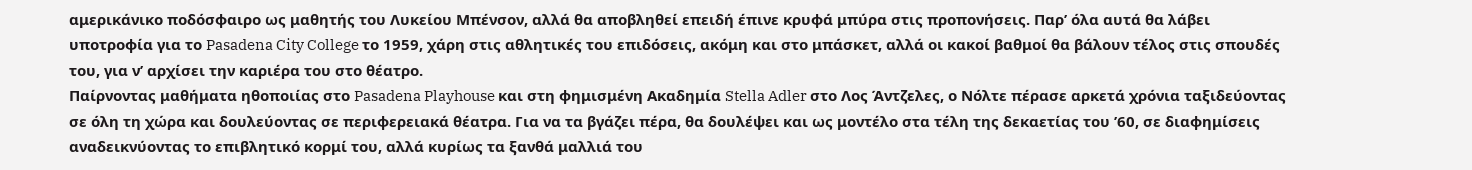αμερικάνικο ποδόσφαιρο ως μαθητής του Λυκείου Μπένσον, αλλά θα αποβληθεί επειδή έπινε κρυφά μπύρα στις προπονήσεις. Παρ’ όλα αυτά θα λάβει υποτροφία για το Pasadena City College το 1959, χάρη στις αθλητικές του επιδόσεις, ακόμη και στο μπάσκετ, αλλά οι κακοί βαθμοί θα βάλουν τέλος στις σπουδές του, για ν’ αρχίσει την καριέρα του στο θέατρο.
Παίρνοντας μαθήματα ηθοποιίας στο Pasadena Playhouse και στη φημισμένη Ακαδημία Stella Adler στο Λος Άντζελες, ο Νόλτε πέρασε αρκετά χρόνια ταξιδεύοντας σε όλη τη χώρα και δουλεύοντας σε περιφερειακά θέατρα. Για να τα βγάζει πέρα, θα δουλέψει και ως μοντέλο στα τέλη της δεκαετίας του ’60, σε διαφημίσεις αναδεικνύοντας το επιβλητικό κορμί του, αλλά κυρίως τα ξανθά μαλλιά του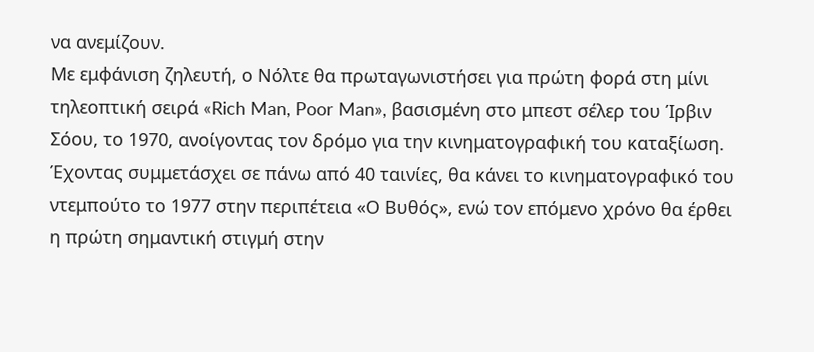να ανεμίζουν.
Με εμφάνιση ζηλευτή, ο Νόλτε θα πρωταγωνιστήσει για πρώτη φορά στη μίνι τηλεοπτική σειρά «Rich Man, Poor Man», βασισμένη στο μπεστ σέλερ του Ίρβιν Σόου, το 1970, ανοίγοντας τον δρόμο για την κινηματογραφική του καταξίωση. Έχοντας συμμετάσχει σε πάνω από 40 ταινίες, θα κάνει το κινηματογραφικό του ντεμπούτο το 1977 στην περιπέτεια «Ο Βυθός», ενώ τον επόμενο χρόνο θα έρθει η πρώτη σημαντική στιγμή στην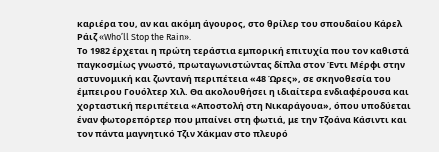καριέρα του, αν και ακόμη άγουρος, στο θρίλερ του σπουδαίου Κάρελ Ράιζ «Who’ll Stop the Rain».
Το 1982 έρχεται η πρώτη τεράστια εμπορική επιτυχία που τον καθιστά παγκοσμίως γνωστό, πρωταγωνιστώντας δίπλα στον Έντι Μέρφι στην αστυνομική και ζωντανή περιπέτεια «48 Ώρες», σε σκηνοθεσία του έμπειρου Γουόλτερ Χιλ. Θα ακολουθήσει η ιδιαίτερα ενδιαφέρουσα και χορταστική περιπέτεια «Αποστολή στη Νικαράγουα», όπου υποδύεται έναν φωτορεπόρτερ που μπαίνει στη φωτιά, με την Τζοάνα Κάσιντι και τον πάντα μαγνητικό Τζιν Χάκμαν στο πλευρό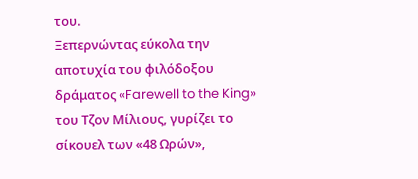του.
Ξεπερνώντας εύκολα την αποτυχία του φιλόδοξου δράματος «Farewell to the King» του Τζον Μίλιους, γυρίζει το σίκουελ των «48 Ωρών»,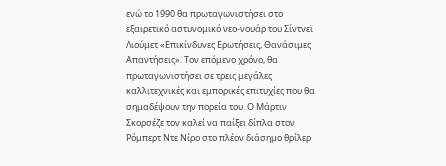ενώ το 1990 θα πρωταγωνιστήσει στο εξαιρετικό αστυνομικό νεο-νουάρ του Σίντνεϊ Λιούμετ «Επικίνδυνες Ερωτήσεις, Θανάσιμες Απαντήσεις». Τον επόμενο χρόνο, θα πρωταγωνιστήσει σε τρεις μεγάλες καλλιτεχνικές και εμπορικές επιτυχίες που θα σημαδέψουν την πορεία του. Ο Μάρτιν Σκορσέζε τον καλεί να παίξει δίπλα στον Ρόμπερτ Ντε Νίρο στο πλέον διάσημο θρίλερ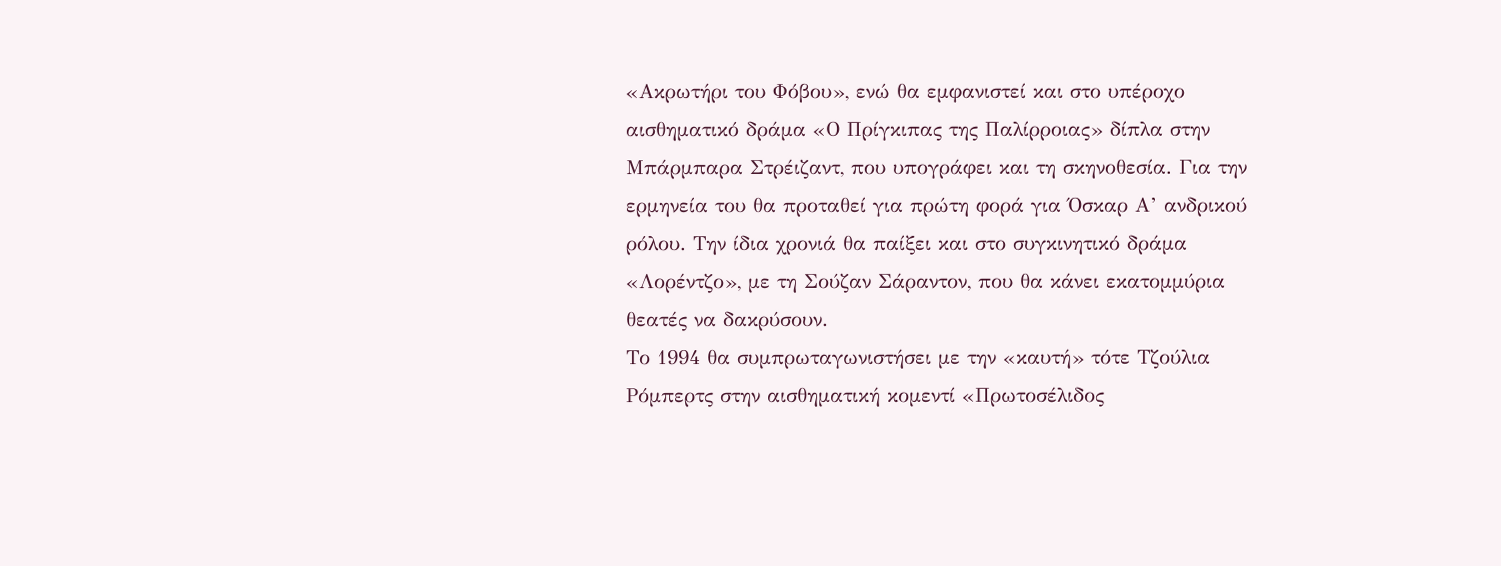«Ακρωτήρι του Φόβου», ενώ θα εμφανιστεί και στο υπέροχο αισθηματικό δράμα «Ο Πρίγκιπας της Παλίρροιας» δίπλα στην Μπάρμπαρα Στρέιζαντ, που υπογράφει και τη σκηνοθεσία. Για την ερμηνεία του θα προταθεί για πρώτη φορά για Όσκαρ Α’ ανδρικού ρόλου. Την ίδια χρονιά θα παίξει και στο συγκινητικό δράμα «Λορέντζο», με τη Σούζαν Σάραντον, που θα κάνει εκατομμύρια θεατές να δακρύσουν.
Το 1994 θα συμπρωταγωνιστήσει με την «καυτή» τότε Τζούλια Ρόμπερτς στην αισθηματική κομεντί «Πρωτοσέλιδος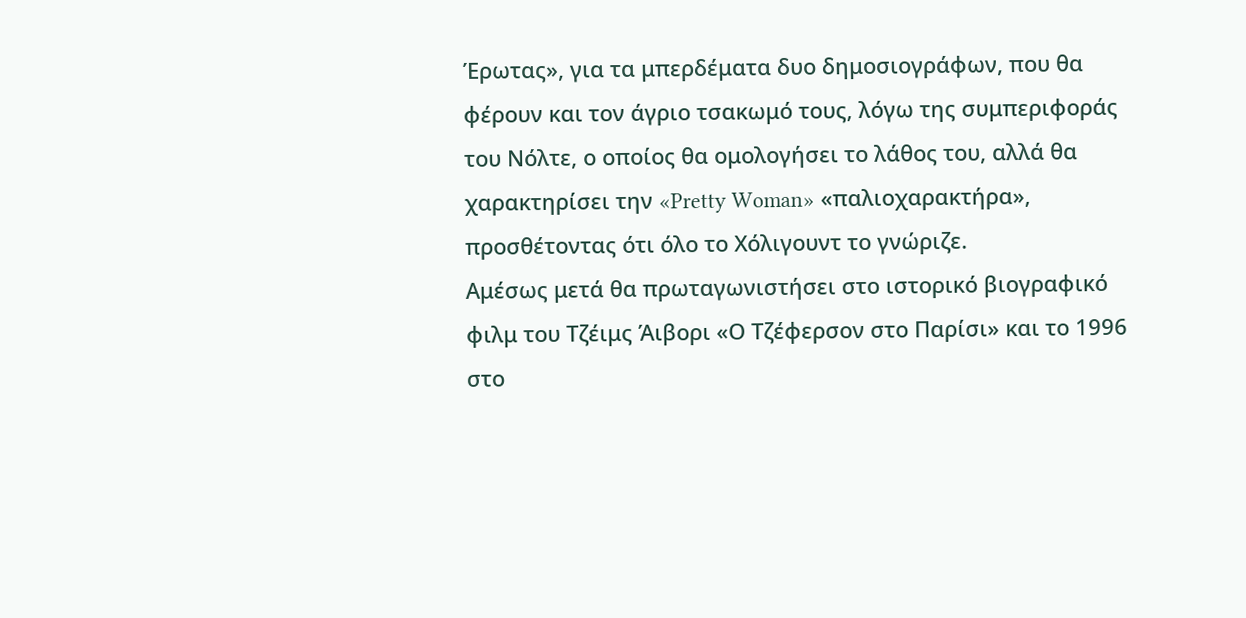Έρωτας», για τα μπερδέματα δυο δημοσιογράφων, που θα φέρουν και τον άγριο τσακωμό τους, λόγω της συμπεριφοράς του Νόλτε, ο οποίος θα ομολογήσει το λάθος του, αλλά θα χαρακτηρίσει την «Pretty Woman» «παλιοχαρακτήρα», προσθέτοντας ότι όλο το Χόλιγουντ το γνώριζε.
Αμέσως μετά θα πρωταγωνιστήσει στο ιστορικό βιογραφικό φιλμ του Τζέιμς Άιβορι «Ο Τζέφερσον στο Παρίσι» και το 1996 στο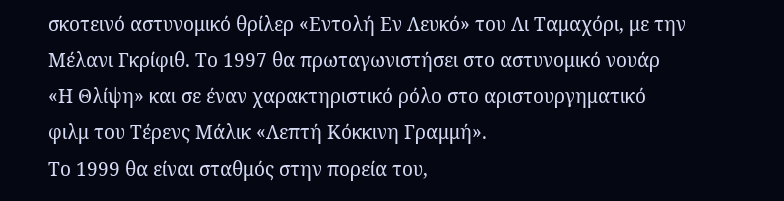σκοτεινό αστυνομικό θρίλερ «Εντολή Εν Λευκό» του Λι Ταμαχόρι, με την Μέλανι Γκρίφιθ. Το 1997 θα πρωταγωνιστήσει στο αστυνομικό νουάρ «Η Θλίψη» και σε έναν χαρακτηριστικό ρόλο στο αριστουργηματικό φιλμ του Τέρενς Μάλικ «Λεπτή Κόκκινη Γραμμή».
Το 1999 θα είναι σταθμός στην πορεία του,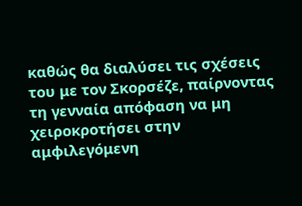καθώς θα διαλύσει τις σχέσεις του με τον Σκορσέζε, παίρνοντας τη γενναία απόφαση να μη χειροκροτήσει στην αμφιλεγόμενη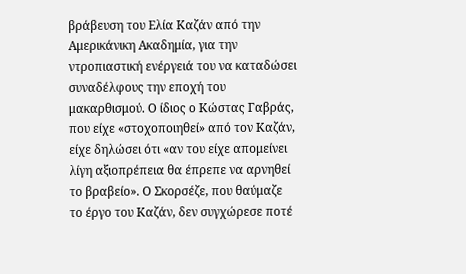βράβευση του Ελία Καζάν από την Αμερικάνικη Ακαδημία, για την ντροπιαστική ενέργειά του να καταδώσει συναδέλφους την εποχή του μακαρθισμού. Ο ίδιος ο Κώστας Γαβράς, που είχε «στοχοποιηθεί» από τον Καζάν, είχε δηλώσει ότι «αν του είχε απομείνει λίγη αξιοπρέπεια θα έπρεπε να αρνηθεί το βραβείο». Ο Σκορσέζε, που θαύμαζε το έργο του Καζάν, δεν συγχώρεσε ποτέ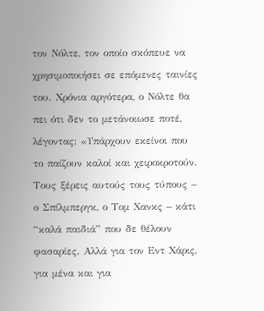τον Νόλτε, τον οποίο σκόπευε να χρησιμοποιήσει σε επόμενες ταινίες του. Χρόνια αργότερα, ο Νόλτε θα πει ότι δεν το μετάνοιωσε ποτέ, λέγοντας: «Υπάρχουν εκείνοι που το παίζουν καλοί και χειροκροτούν. Τους ξέρεις αυτούς τους τύπους – ο Σπίλμπεργκ, ο Τομ Χανκς – κάτι “καλά παιδιά” που δε θέλουν φασαρίες. Αλλά για τον Εντ Χάρις, για μένα και για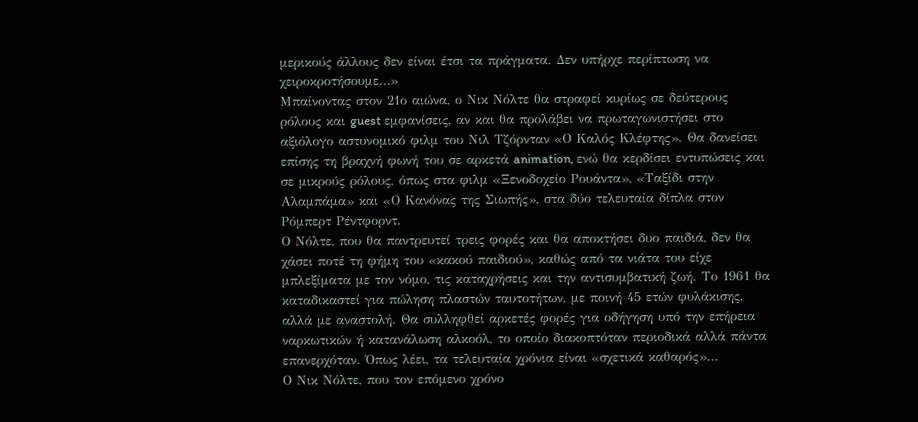μερικούς άλλους δεν είναι έτσι τα πράγματα. Δεν υπήρχε περίπτωση να χειροκροτήσουμε…»
Μπαίνοντας στον 21ο αιώνα, ο Νικ Νόλτε θα στραφεί κυρίως σε δεύτερους ρόλους και guest εμφανίσεις, αν και θα προλάβει να πρωταγωνιστήσει στο αξιόλογο αστυνομικό φιλμ του Νιλ Τζόρνταν «Ο Καλός Κλέφτης». Θα δανείσει επίσης τη βραχνή φωνή του σε αρκετά animation, ενώ θα κερδίσει εντυπώσεις και σε μικρούς ρόλους, όπως στα φιλμ «Ξενοδοχείο Ρουάντα», «Ταξίδι στην Αλαμπάμα» και «Ο Κανόνας της Σιωπής», στα δύο τελευταία δίπλα στον Ρόμπερτ Ρέντφορντ.
Ο Νόλτε, που θα παντρευτεί τρεις φορές και θα αποκτήσει δυο παιδιά, δεν θα χάσει ποτέ τη φήμη του «κακού παιδιού», καθώς από τα νιάτα του είχε μπλεξίματα με τον νόμο, τις καταχρήσεις και την αντισυμβατική ζωή. Το 1961 θα καταδικαστεί για πώληση πλαστών ταυτοτήτων, με ποινή 45 ετών φυλάκισης, αλλά με αναστολή. Θα συλληφθεί αρκετές φορές για οδήγηση υπό την επήρεια ναρκωτικών ή κατανάλωση αλκοόλ, το οποίο διακοπτόταν περιοδικά αλλά πάντα επανερχόταν. Όπως λέει, τα τελευταία χρόνια είναι «σχετικά καθαρός»…
Ο Νικ Νόλτε, που τον επόμενο χρόνο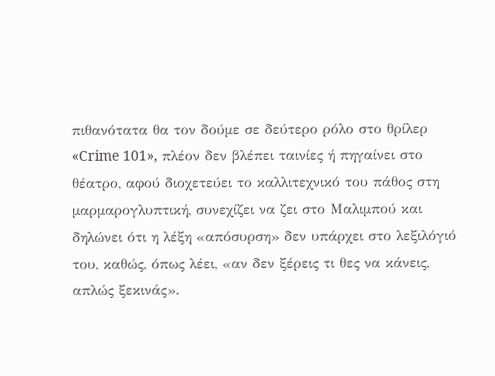πιθανότατα θα τον δούμε σε δεύτερο ρόλο στο θρίλερ «Crime 101», πλέον δεν βλέπει ταινίες ή πηγαίνει στο θέατρο, αφού διοχετεύει το καλλιτεχνικό του πάθος στη μαρμαρογλυπτική, συνεχίζει να ζει στο Μαλιμπού και δηλώνει ότι η λέξη «απόσυρση» δεν υπάρχει στο λεξιλόγιό του, καθώς, όπως λέει, «αν δεν ξέρεις τι θες να κάνεις, απλώς ξεκινάς».